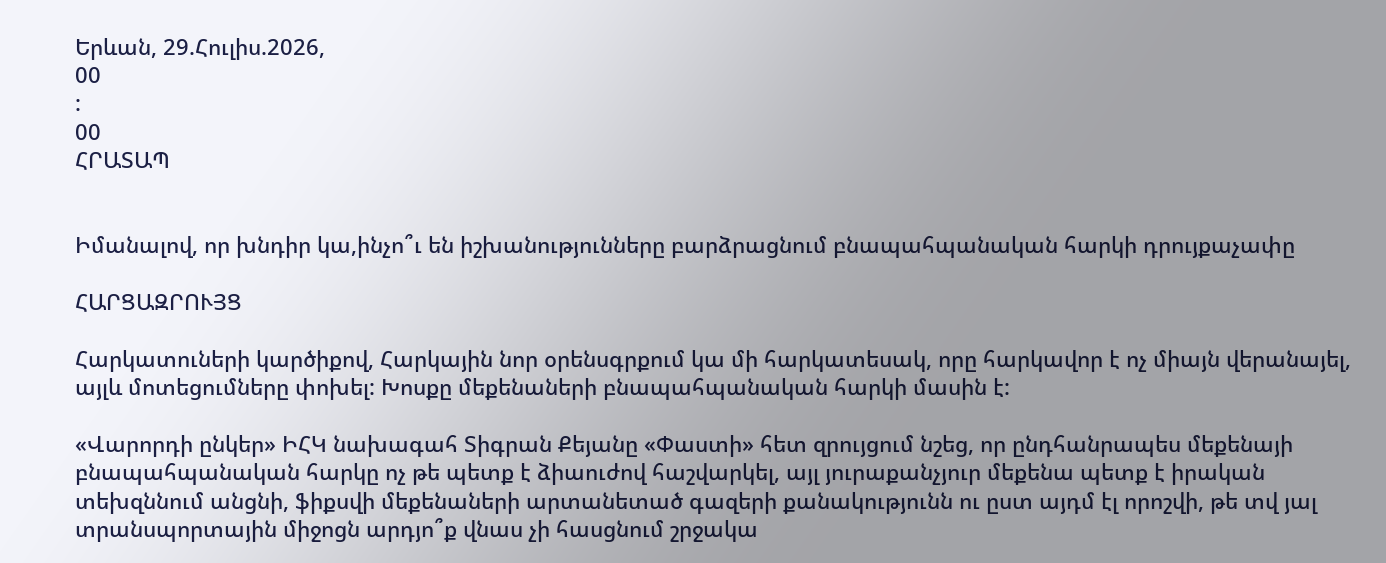Երևան, 29.Հուլիս.2026,
00
:
00
ՀՐԱՏԱՊ


Իմանալով, որ խնդիր կա,ինչո՞ւ են իշխանությունները բարձրացնում բնապահպանական հարկի դրույքաչափը

ՀԱՐՑԱԶՐՈՒՅՑ

Հարկատուների կարծիքով, Հարկային նոր օրենսգրքում կա մի հարկատեսակ, որը հարկավոր է ոչ միայն վերանայել, այլև մոտեցումները փոխել: Խոսքը մեքենաների բնապահպանական հարկի մասին է:

«Վարորդի ընկեր» ԻՀԿ նախագահ Տիգրան Քեյանը «Փաստի» հետ զրույցում նշեց, որ ընդհանրապես մեքենայի բնապահպանական հարկը ոչ թե պետք է ձիաուժով հաշվարկել, այլ յուրաքանչյուր մեքենա պետք է իրական տեխզննում անցնի, ֆիքսվի մեքենաների արտանետած գազերի քանակությունն ու ըստ այդմ էլ որոշվի, թե տվ յալ տրանսպորտային միջոցն արդյո՞ք վնաս չի հասցնում շրջակա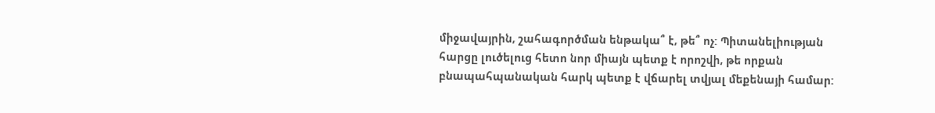միջավայրին, շահագործման ենթակա՞ է, թե՞ ոչ: Պիտանելիության հարցը լուծելուց հետո նոր միայն պետք է որոշվի, թե որքան բնապահպանական հարկ պետք է վճարել տվյալ մեքենայի համար: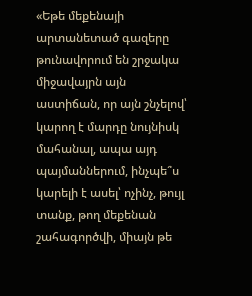«Եթե մեքենայի արտանետած գազերը թունավորում են շրջակա միջավայրն այն աստիճան, որ այն շնչելով՝ կարող է մարդը նույնիսկ մահանալ, ապա այդ պայմաններում, ինչպե՞ս կարելի է ասել՝ ոչինչ, թույլ տանք, թող մեքենան շահագործվի, միայն թե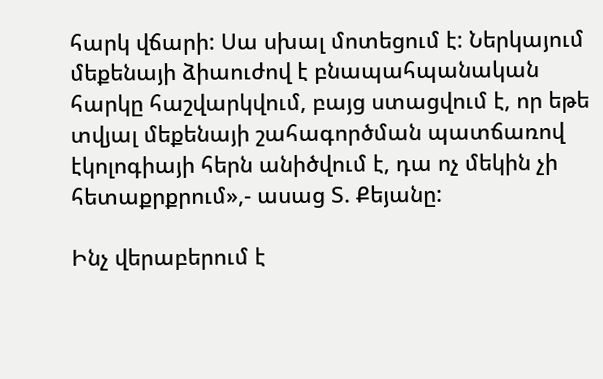հարկ վճարի: Սա սխալ մոտեցում է: Ներկայում մեքենայի ձիաուժով է բնապահպանական հարկը հաշվարկվում, բայց ստացվում է, որ եթե տվյալ մեքենայի շահագործման պատճառով էկոլոգիայի հերն անիծվում է, դա ոչ մեկին չի հետաքրքրում»,- ասաց Տ. Քեյանը:

Ինչ վերաբերում է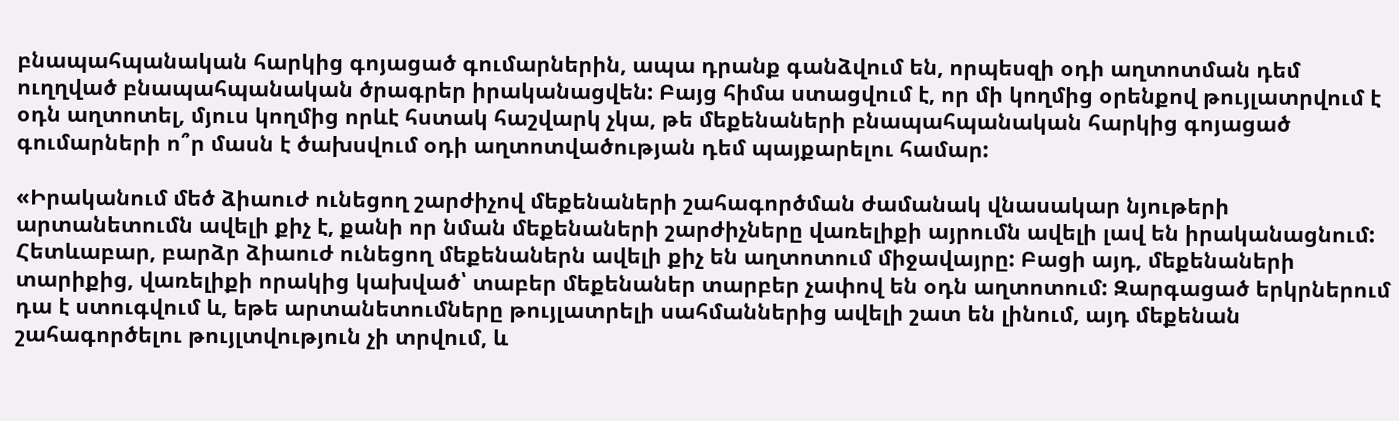բնապահպանական հարկից գոյացած գումարներին, ապա դրանք գանձվում են, որպեսզի օդի աղտոտման դեմ ուղղված բնապահպանական ծրագրեր իրականացվեն: Բայց հիմա ստացվում է, որ մի կողմից օրենքով թույլատրվում է օդն աղտոտել, մյուս կողմից որևէ հստակ հաշվարկ չկա, թե մեքենաների բնապահպանական հարկից գոյացած գումարների ո՞ր մասն է ծախսվում օդի աղտոտվածության դեմ պայքարելու համար:

«Իրականում մեծ ձիաուժ ունեցող շարժիչով մեքենաների շահագործման ժամանակ վնասակար նյութերի արտանետումն ավելի քիչ է, քանի որ նման մեքենաների շարժիչները վառելիքի այրումն ավելի լավ են իրականացնում: Հետևաբար, բարձր ձիաուժ ունեցող մեքենաներն ավելի քիչ են աղտոտում միջավայրը: Բացի այդ, մեքենաների տարիքից, վառելիքի որակից կախված՝ տաբեր մեքենաներ տարբեր չափով են օդն աղտոտում: Զարգացած երկրներում դա է ստուգվում և, եթե արտանետումները թույլատրելի սահմաններից ավելի շատ են լինում, այդ մեքենան շահագործելու թույլտվություն չի տրվում, և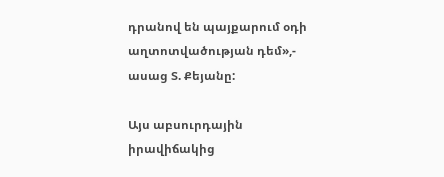դրանով են պայքարում օդի աղտոտվածության դեմ»,- ասաց Տ. Քեյանը:

Այս աբսուրդային իրավիճակից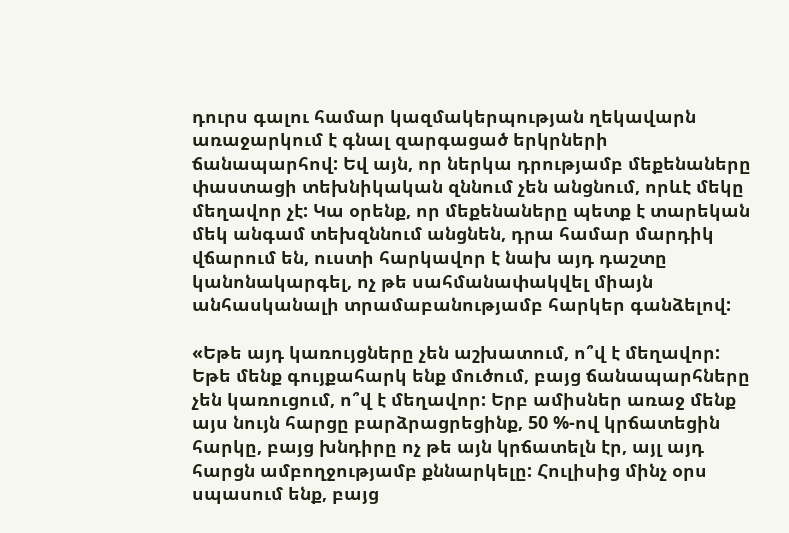դուրս գալու համար կազմակերպության ղեկավարն առաջարկում է գնալ զարգացած երկրների ճանապարհով: Եվ այն, որ ներկա դրությամբ մեքենաները փաստացի տեխնիկական զննում չեն անցնում, որևէ մեկը մեղավոր չէ: Կա օրենք, որ մեքենաները պետք է տարեկան մեկ անգամ տեխզննում անցնեն, դրա համար մարդիկ վճարում են, ուստի հարկավոր է նախ այդ դաշտը կանոնակարգել, ոչ թե սահմանափակվել միայն անհասկանալի տրամաբանությամբ հարկեր գանձելով:

«Եթե այդ կառույցները չեն աշխատում, ո՞վ է մեղավոր: Եթե մենք գույքահարկ ենք մուծում, բայց ճանապարհները չեն կառուցում, ո՞վ է մեղավոր: Երբ ամիսներ առաջ մենք այս նույն հարցը բարձրացրեցինք, 50 %-ով կրճատեցին հարկը, բայց խնդիրը ոչ թե այն կրճատելն էր, այլ այդ հարցն ամբողջությամբ քննարկելը: Հուլիսից մինչ օրս սպասում ենք, բայց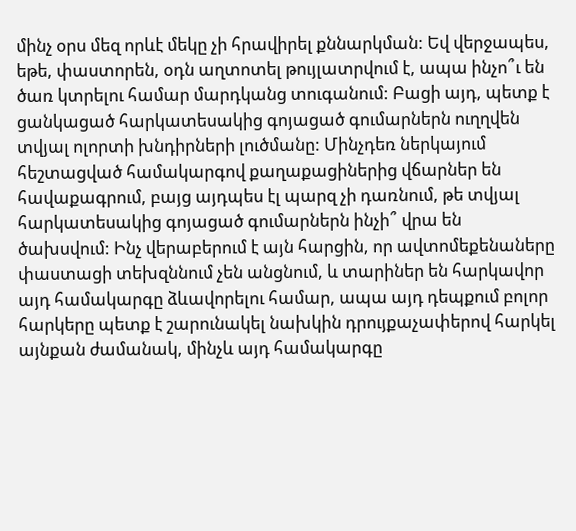մինչ օրս մեզ որևէ մեկը չի հրավիրել քննարկման: Եվ վերջապես, եթե, փաստորեն, օդն աղտոտել թույլատրվում է, ապա ինչո՞ւ են ծառ կտրելու համար մարդկանց տուգանում: Բացի այդ, պետք է ցանկացած հարկատեսակից գոյացած գումարներն ուղղվեն տվյալ ոլորտի խնդիրների լուծմանը: Մինչդեռ ներկայում հեշտացված համակարգով քաղաքացիներից վճարներ են հավաքագրում, բայց այդպես էլ պարզ չի դառնում, թե տվյալ հարկատեսակից գոյացած գումարներն ինչի՞ վրա են ծախսվում: Ինչ վերաբերում է այն հարցին, որ ավտոմեքենաները փաստացի տեխզննում չեն անցնում, և տարիներ են հարկավոր այդ համակարգը ձևավորելու համար, ապա այդ դեպքում բոլոր հարկերը պետք է շարունակել նախկին դրույքաչափերով հարկել այնքան ժամանակ, մինչև այդ համակարգը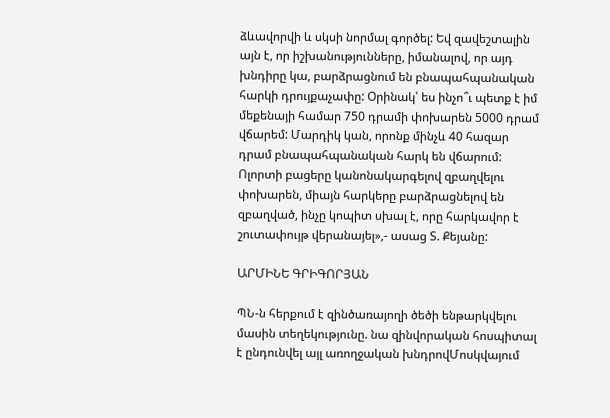ձևավորվի և սկսի նորմալ գործել: Եվ զավեշտալին այն է, որ իշխանությունները, իմանալով, որ այդ խնդիրը կա, բարձրացնում են բնապահպանական հարկի դրույքաչափը: Օրինակ՝ ես ինչո՞ւ պետք է իմ մեքենայի համար 750 դրամի փոխարեն 5000 դրամ վճարեմ: Մարդիկ կան, որոնք մինչև 40 հազար դրամ բնապահպանական հարկ են վճարում: Ոլորտի բացերը կանոնակարգելով զբաղվելու փոխարեն, միայն հարկերը բարձրացնելով են զբաղված, ինչը կոպիտ սխալ է, որը հարկավոր է շուտափույթ վերանայել»,- ասաց Տ. Քեյանը:

ԱՐՄԻՆԵ ԳՐԻԳՈՐՅԱՆ

ՊՆ-ն հերքում է զինծառայողի ծեծի ենթարկվելու մասին տեղեկությունը. նա զինվորական հոսպիտալ է ընդունվել այլ առողջական խնդրովՄոսկվայում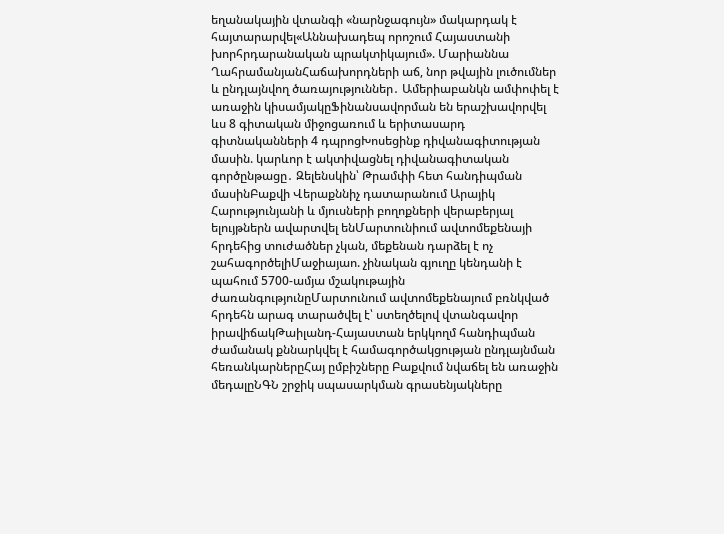եղանակային վտանգի «նարնջագույն» մակարդակ է հայտարարվել«Աննախադեպ որոշում Հայաստանի խորհրդարանական պրակտիկայում». Մարիաննա ՂահրամանյանՀաճախորդների աճ, նոր թվային լուծումներ և ընդլայնվող ծառայություններ․ Ամերիաբանկն ամփոփել է առաջին կիսամյակըՖինանսավորման են երաշխավորվել ևս 8 գիտական միջոցառում և երիտասարդ գիտնականների 4 դպրոցԽոսեցինք դիվանագիտության մասին. կարևոր է ակտիվացնել դիվանագիտական գործընթացը․ Զելենսկին՝ Թրամփի հետ հանդիպման մասինԲաքվի Վերաքննիչ դատարանում Արայիկ Հարությունյանի և մյուսների բողոքների վերաբերյալ ելույթներն ավարտվել ենՄարտունիում ավտոմեքենայի հրդեհից տուժածներ չկան, մեքենան դարձել է ոչ շահագործելիՄաջիայաո. չինական գյուղը կենդանի է պահում 5700-ամյա մշակութային ժառանգությունըՄարտունում ավտոմեքենայում բռնկված հրդեհն արագ տարածվել է՝ ստեղծելով վտանգավոր իրավիճակԹաիլանդ-Հայաստան երկկողմ հանդիպման ժամանակ քննարկվել է համագործակցության ընդլայնման հեռանկարներըՀայ ըմբիշները Բաքվում նվաճել են առաջին մեդալըՆԳՆ շրջիկ սպասարկման գրասենյակները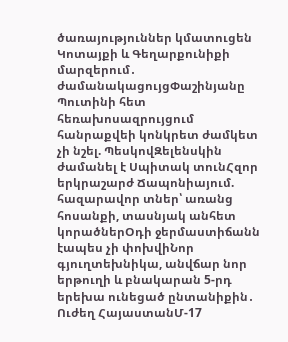ծառայություններ կմատուցեն Կոտայքի և Գեղարքունիքի մարզերում․ ժամանակացույցՓաշինյանը Պուտինի հետ հեռախոսազրույցում հանրաքվեի կոնկրետ ժամկետ չի նշել. ՊեսկովԶելենսկին ժամանել է Սպիտակ տունՀզոր երկրաշարժ Ճապոնիայում. հազարավոր տներ՝ առանց հոսանքի, տասնյակ անհետ կորածներՕդի ջերմաստիճանն էապես չի փոխվիՆոր գյուղտեխնիկա, անվճար նոր երթուղի և բնակարան 5-րդ երեխա ունեցած ընտանիքին․ Ուժեղ ՀայաստանՄ-17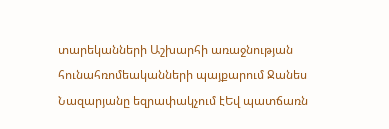տարեկանների Աշխարհի առաջնության հունահռոմեականների պայքարում Ջանես Նազարյանը եզրափակչում էԵվ պատճառն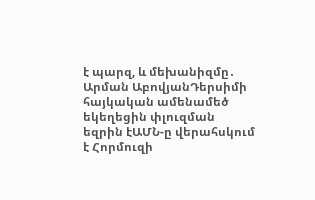է պարզ, և մեխանիզմը․ Արման ԱբովյանԴերսիմի հայկական ամենամեծ եկեղեցին փլուզման եզրին էԱՄՆ-ը վերահսկում է Հորմուզի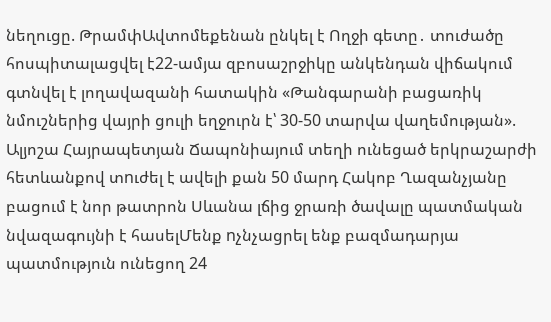նեղուցը. ԹրամփԱվտոմեքենան ընկել է Ողջի գետը․ տուժածը հոսպիտալացվել է22-ամյա զբոսաշրջիկը անկենդան վիճակում գտնվել է լողավազանի հատակին «Թանգարանի բացառիկ նմուշներից վայրի ցուլի եղջուրն է՝ 30-50 տարվա վաղեմության». Ալյոշա Հայրապետյան Ճապոնիայում տեղի ունեցած երկրաշարժի հետևանքով տnւժել է ավելի քան 50 մարդ Հակոբ Ղազանչյանը բացում է նոր թատրոն Սևանա լճից ջրառի ծավալը պատմական նվազագույնի է հասելՄենք nչնչացրել ենք բազմադարյա պատմություն ունեցող 24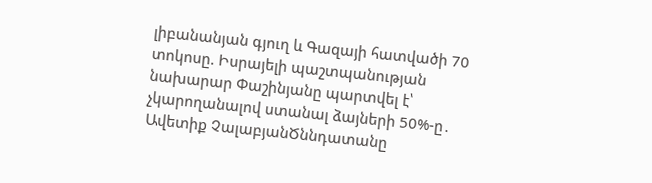լիբանանյան գյուղ և Գազայի հատվածի 70 տոկոսը. Իսրայելի պաշտպանության նախարար Փաշինյանը պարտվել է՝ չկարողանալով ստանալ ձայների 50%-ը․ Ավետիք ՉալաբյանԾննդատանը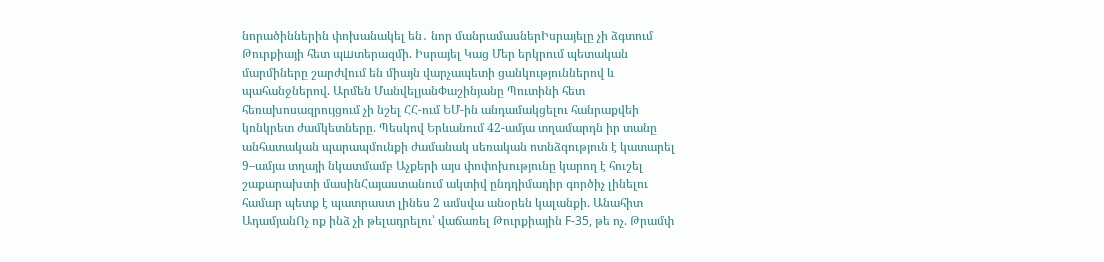նորածիններին փոխանակել են․ նոր մանրամասներԻսրայելը չի ձգտում Թուրքիայի հետ պшտերազմի. Իսրայել Կաց Մեր երկրում պետական մարմիները շարժվում են միայն վարչապետի ցանկություններով և պահանջներով. Արմեն ՄանվելյանՓաշինյանը Պուտինի հետ հեռախոսազրույցում չի նշել ՀՀ-ում ԵՄ-ին անդամակցելու հանրաքվեի կոնկրետ ժամկետները. Պեսկով Երևանում 42-ամյա տղամարդն իր տանը անհատական պարապմունքի ժամանակ սեռական ոտնձգություն է կատարել 9–ամյա տղայի նկատմամբ Աչքերի այս փոփոխությունը կարող է հուշել շաքարախտի մասինՀայաստանում ակտիվ ընդդիմադիր գործիչ լինելու համար պետք է պատրաստ լինես 2 ամսվա անօրեն կալանքի. Անահիտ ԱդամյանՈչ ոք ինձ չի թելադրելու՝ վաճառել Թուրքիային F-35, թե ոչ. Թրամփ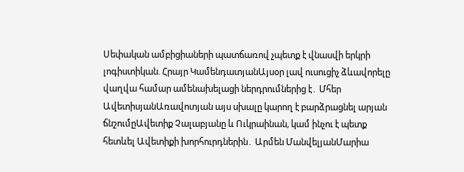Սեփական ամբիցիաների պատճառով չպետք է վնասվի երկրի լոգիստիկան. Հրայր ԿամենդատյանԱյսօր լավ ուսուցիչ ձևավորելը վաղվա համար ամենախելացի ներդրումներից է․ Մհեր ԱվետիսյանԱռավոտյան այս սխալը կարող է բարձրացնել արյան ճնշումըԱվետիք Չալաբյանը և Ուկրաինան, կամ ինչու է պետք հետևել Ավետիքի խորհուրդներին․ Արմեն ՄանվելյանՄարիա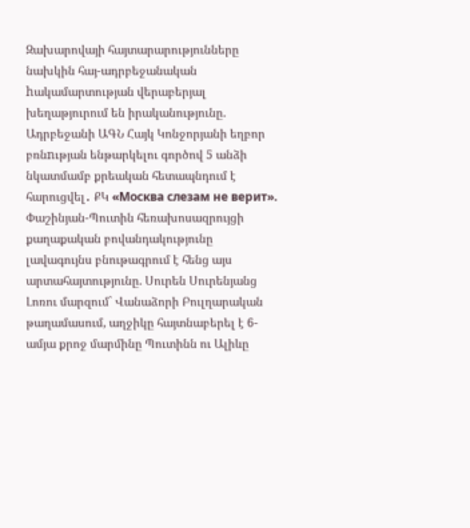Զախարովայի հայտարարությունները նախկին հայ-ադրբեջանական hակամարտության վերաբերյալ խեղաթյուրում են իրականությունը. Ադրբեջանի ԱԳՆ Հայկ Կոնջորյանի եղբոր բռնnւթյան ենթարկելու գործով 5 անձի նկատմամբ քրեական հետապնդում է հարուցվել․ ՔԿ «Москва слезам не верит». Փաշինյան-Պուտին հեռախոսազրույցի քաղաքական բովանդակությունը լավագույնս բնութագրում է հենց այս արտահայտությունը. Սուրեն Սուրենյանց Լոռու մարզում` Վանաձորի Բուլղարական թաղամասում, աղջիկը հայտնաբերել է 6-ամյա քրոջ մարմինը Պուտինն ու Ալիևը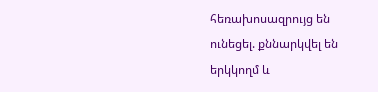հեռախոսազրույց են ունեցել. քննարկվել են երկկողմ և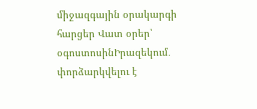միջազգային օրակարգի հարցեր Վատ օրեր՝ օգոստոսինԻրազեկում․ փորձարկվելու է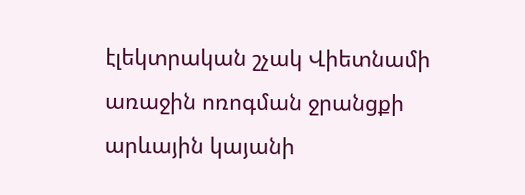էլեկտրական շչակ Վիետնամի առաջին ոռոգման ջրանցքի արևային կայանի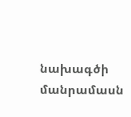նախագծի մանրամասն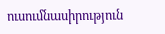ուսումնասիրություն